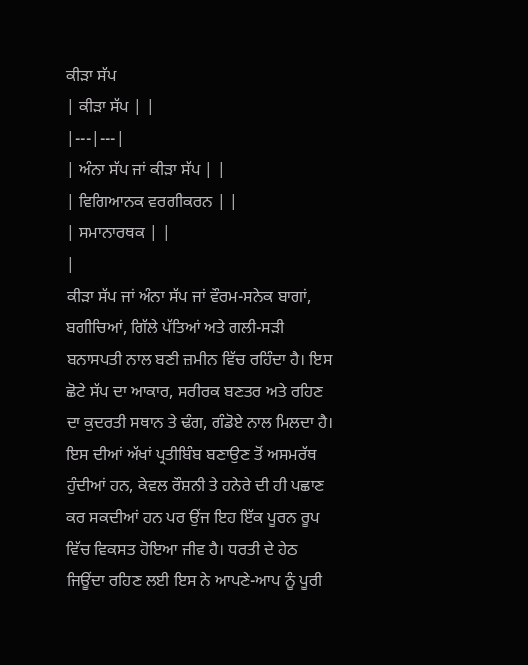ਕੀੜਾ ਸੱਪ
| ਕੀੜਾ ਸੱਪ | |
|---|---|
| ਅੰਨਾ ਸੱਪ ਜਾਂ ਕੀੜਾ ਸੱਪ | |
| ਵਿਗਿਆਨਕ ਵਰਗੀਕਰਨ | |
| ਸਮਾਨਾਰਥਕ | |
|
ਕੀੜਾ ਸੱਪ ਜਾਂ ਅੰਨਾ ਸੱਪ ਜਾਂ ਵੌਰਮ-ਸਨੇਕ ਬਾਗਾਂ, ਬਗੀਚਿਆਂ, ਗਿੱਲੇ ਪੱਤਿਆਂ ਅਤੇ ਗਲੀ-ਸੜੀ ਬਨਾਸਪਤੀ ਨਾਲ ਬਣੀ ਜ਼ਮੀਨ ਵਿੱਚ ਰਹਿੰਦਾ ਹੈ। ਇਸ ਛੋਟੇ ਸੱਪ ਦਾ ਆਕਾਰ, ਸਰੀਰਕ ਬਣਤਰ ਅਤੇ ਰਹਿਣ ਦਾ ਕੁਦਰਤੀ ਸਥਾਨ ਤੇ ਢੰਗ, ਗੰਡੋਏ ਨਾਲ ਮਿਲਦਾ ਹੈ। ਇਸ ਦੀਆਂ ਅੱਖਾਂ ਪ੍ਰਤੀਬਿੰਬ ਬਣਾਉਣ ਤੋਂ ਅਸਮਰੱਥ ਹੁੰਦੀਆਂ ਹਨ, ਕੇਵਲ ਰੌਸ਼ਨੀ ਤੇ ਹਨੇਰੇ ਦੀ ਹੀ ਪਛਾਣ ਕਰ ਸਕਦੀਆਂ ਹਨ ਪਰ ਉਂਜ ਇਹ ਇੱਕ ਪੂਰਨ ਰੂਪ ਵਿੱਚ ਵਿਕਸਤ ਹੋਇਆ ਜੀਵ ਹੈ। ਧਰਤੀ ਦੇ ਹੇਠ ਜਿਊਂਦਾ ਰਹਿਣ ਲਈ ਇਸ ਨੇ ਆਪਣੇ-ਆਪ ਨੂੰ ਪੂਰੀ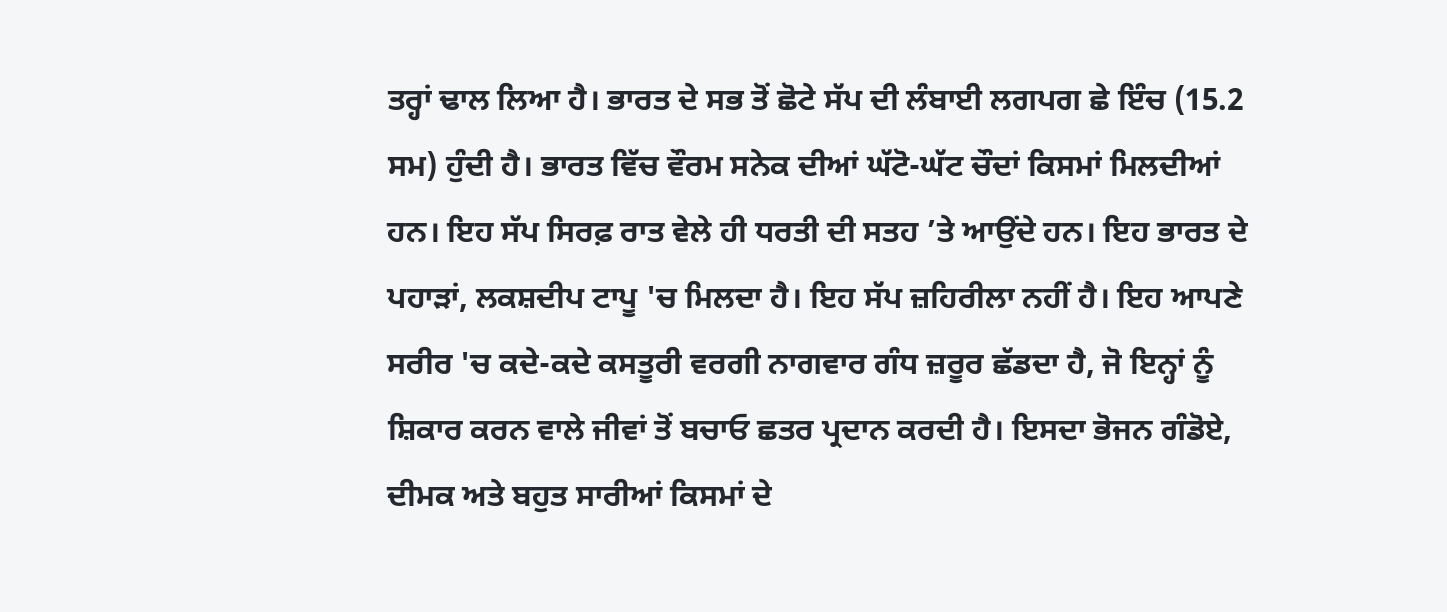ਤਰ੍ਹਾਂ ਢਾਲ ਲਿਆ ਹੈ। ਭਾਰਤ ਦੇ ਸਭ ਤੋਂ ਛੋਟੇ ਸੱਪ ਦੀ ਲੰਬਾਈ ਲਗਪਗ ਛੇ ਇੰਚ (15.2 ਸਮ) ਹੁੰਦੀ ਹੈ। ਭਾਰਤ ਵਿੱਚ ਵੌਰਮ ਸਨੇਕ ਦੀਆਂ ਘੱਟੋ-ਘੱਟ ਚੌਦਾਂ ਕਿਸਮਾਂ ਮਿਲਦੀਆਂ ਹਨ। ਇਹ ਸੱਪ ਸਿਰਫ਼ ਰਾਤ ਵੇਲੇ ਹੀ ਧਰਤੀ ਦੀ ਸਤਹ ’ਤੇ ਆਉਂਦੇ ਹਨ। ਇਹ ਭਾਰਤ ਦੇ ਪਹਾੜਾਂ, ਲਕਸ਼ਦੀਪ ਟਾਪੂ 'ਚ ਮਿਲਦਾ ਹੈ। ਇਹ ਸੱਪ ਜ਼ਹਿਰੀਲਾ ਨਹੀਂ ਹੈ। ਇਹ ਆਪਣੇ ਸਰੀਰ 'ਚ ਕਦੇ-ਕਦੇ ਕਸਤੂਰੀ ਵਰਗੀ ਨਾਗਵਾਰ ਗੰਧ ਜ਼ਰੂਰ ਛੱਡਦਾ ਹੈ, ਜੋ ਇਨ੍ਹਾਂ ਨੂੰ ਸ਼ਿਕਾਰ ਕਰਨ ਵਾਲੇ ਜੀਵਾਂ ਤੋਂ ਬਚਾਓ ਛਤਰ ਪ੍ਰਦਾਨ ਕਰਦੀ ਹੈ। ਇਸਦਾ ਭੋਜਨ ਗੰਡੋਏ, ਦੀਮਕ ਅਤੇ ਬਹੁਤ ਸਾਰੀਆਂ ਕਿਸਮਾਂ ਦੇ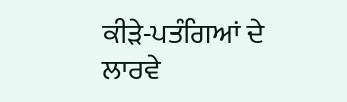ਕੀੜੇ-ਪਤੰਗਿਆਂ ਦੇ ਲਾਰਵੇ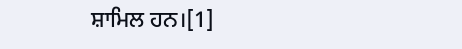ਸ਼ਾਮਿਲ ਹਨ।[1]